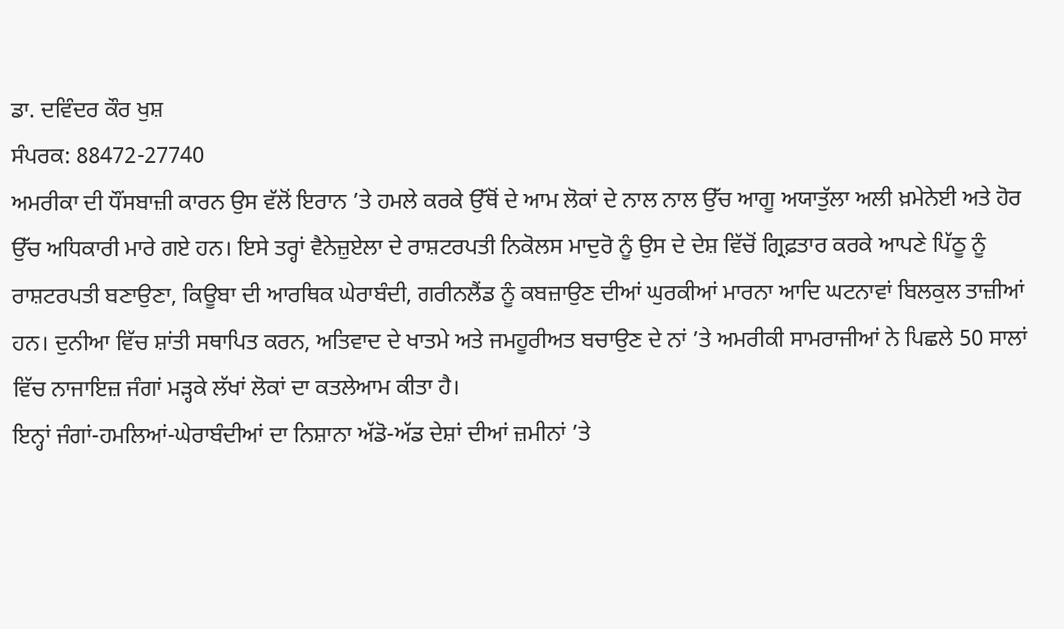ਡਾ. ਦਵਿੰਦਰ ਕੌਰ ਖੁਸ਼
ਸੰਪਰਕ: 88472-27740
ਅਮਰੀਕਾ ਦੀ ਧੌਂਸਬਾਜ਼ੀ ਕਾਰਨ ਉਸ ਵੱਲੋਂ ਇਰਾਨ ’ਤੇ ਹਮਲੇ ਕਰਕੇ ਉੱਥੋਂ ਦੇ ਆਮ ਲੋਕਾਂ ਦੇ ਨਾਲ ਨਾਲ ਉੱਚ ਆਗੂ ਅਯਾਤੁੱਲਾ ਅਲੀ ਖ਼ਮੇਨੇਈ ਅਤੇ ਹੋਰ ਉੱਚ ਅਧਿਕਾਰੀ ਮਾਰੇ ਗਏ ਹਨ। ਇਸੇ ਤਰ੍ਹਾਂ ਵੈਨੇਜ਼ੁਏਲਾ ਦੇ ਰਾਸ਼ਟਰਪਤੀ ਨਿਕੋਲਸ ਮਾਦੁਰੋ ਨੂੰ ਉਸ ਦੇ ਦੇਸ਼ ਵਿੱਚੋਂ ਗ੍ਰਿਫ਼ਤਾਰ ਕਰਕੇ ਆਪਣੇ ਪਿੱਠੂ ਨੂੰ ਰਾਸ਼ਟਰਪਤੀ ਬਣਾਉਣਾ, ਕਿਊਬਾ ਦੀ ਆਰਥਿਕ ਘੇਰਾਬੰਦੀ, ਗਰੀਨਲੈਂਡ ਨੂੰ ਕਬਜ਼ਾਉਣ ਦੀਆਂ ਘੁਰਕੀਆਂ ਮਾਰਨਾ ਆਦਿ ਘਟਨਾਵਾਂ ਬਿਲਕੁਲ ਤਾਜ਼ੀਆਂ ਹਨ। ਦੁਨੀਆ ਵਿੱਚ ਸ਼ਾਂਤੀ ਸਥਾਪਿਤ ਕਰਨ, ਅਤਿਵਾਦ ਦੇ ਖਾਤਮੇ ਅਤੇ ਜਮਹੂਰੀਅਤ ਬਚਾਉਣ ਦੇ ਨਾਂ ’ਤੇ ਅਮਰੀਕੀ ਸਾਮਰਾਜੀਆਂ ਨੇ ਪਿਛਲੇ 50 ਸਾਲਾਂ ਵਿੱਚ ਨਾਜਾਇਜ਼ ਜੰਗਾਂ ਮੜ੍ਹਕੇ ਲੱਖਾਂ ਲੋਕਾਂ ਦਾ ਕਤਲੇਆਮ ਕੀਤਾ ਹੈ।
ਇਨ੍ਹਾਂ ਜੰਗਾਂ-ਹਮਲਿਆਂ-ਘੇਰਾਬੰਦੀਆਂ ਦਾ ਨਿਸ਼ਾਨਾ ਅੱਡੋ-ਅੱਡ ਦੇਸ਼ਾਂ ਦੀਆਂ ਜ਼ਮੀਨਾਂ ’ਤੇ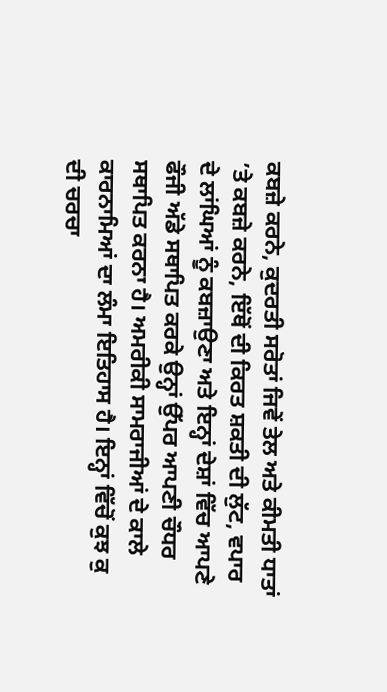ਕਬਜ਼ੇ ਕਰਨੇ, ਕੁਦਰਤੀ ਸਰੋਤਾਂ ਜਿਵੇਂ ਤੇਲ ਅਤੇ ਕੀਮਤੀ ਧਾਤਾਂ ’ਤੇ ਕਬਜ਼ੇ ਕਰਨੇ, ਇੱਥੋਂ ਦੀ ਕਿਰਤ ਸ਼ਕਤੀ ਦੀ ਲੁੱਟ, ਵਪਾਰ ਦੇ ਲਾਂਘਿਆਂ ਨੂੰ ਕਬਜ਼ਾਉਣਾ ਅਤੇ ਇਨ੍ਹਾਂ ਦੇਸ਼ਾਂ ਵਿੱਚ ਆਪਣੇ ਫੌਜੀ ਅੱਡੇ ਸਥਾਪਿਤ ਕਰਕੇ ਉਨ੍ਹਾਂ ਉੱਪਰ ਆਪਣੀ ਚੌਧਰ ਸਥਾਪਿਤ ਕਰਨਾ ਹੈ। ਅਮਰੀਕੀ ਸਾਮਰਾਜੀਆਂ ਦੇ ਕਾਲੇ ਕਾਰਨਾਮਿਆਂ ਦਾ ਲੰਮਾ ਇਤਿਹਾਸ ਹੈ। ਇਨ੍ਹਾਂ ਵਿੱਚੋਂ ਕੁਝ ਕੁ ਦੀ ਚਰਚਾ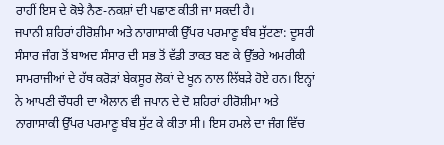ਰਾਹੀਂ ਇਸ ਦੇ ਕੋਝੇ ਨੈਣ-ਨਕਸ਼ਾਂ ਦੀ ਪਛਾਣ ਕੀਤੀ ਜਾ ਸਕਦੀ ਹੈ।
ਜਪਾਨੀ ਸ਼ਹਿਰਾਂ ਹੀਰੋਸ਼ੀਮਾ ਅਤੇ ਨਾਗਾਸਾਕੀ ਉੱਪਰ ਪਰਮਾਣੂ ਬੰਬ ਸੁੱਟਣਾ: ਦੂਸਰੀ ਸੰਸਾਰ ਜੰਗ ਤੋਂ ਬਾਅਦ ਸੰਸਾਰ ਦੀ ਸਭ ਤੋਂ ਵੱਡੀ ਤਾਕਤ ਬਣ ਕੇ ਉੱਭਰੇ ਅਮਰੀਕੀ ਸਾਮਰਾਜੀਆਂ ਦੇ ਹੱਥ ਕਰੋੜਾਂ ਬੇਕਸੂਰ ਲੋਕਾਂ ਦੇ ਖੂਨ ਨਾਲ ਲਿੱਬੜੇ ਹੋਏ ਹਨ। ਇਨ੍ਹਾਂ ਨੇ ਆਪਣੀ ਚੌਧਰੀ ਦਾ ਐਲਾਨ ਵੀ ਜਪਾਨ ਦੇ ਦੋ ਸ਼ਹਿਰਾਂ ਹੀਰੋਸ਼ੀਮਾ ਅਤੇ ਨਾਗਾਸਾਕੀ ਉੱਪਰ ਪਰਮਾਣੂ ਬੰਬ ਸੁੱਟ ਕੇ ਕੀਤਾ ਸੀ। ਇਸ ਹਮਲੇ ਦਾ ਜੰਗ ਵਿੱਚ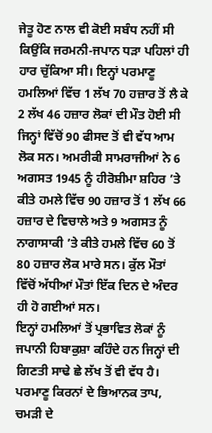ਜੇਤੂ ਹੋਣ ਨਾਲ ਵੀ ਕੋਈ ਸਬੰਧ ਨਹੀਂ ਸੀ ਕਿਉਂਕਿ ਜਰਮਨੀ-ਜਪਾਨ ਧੜਾ ਪਹਿਲਾਂ ਹੀ ਹਾਰ ਚੁੱਕਿਆ ਸੀ। ਇਨ੍ਹਾਂ ਪਰਮਾਣੂ ਹਮਲਿਆਂ ਵਿੱਚ 1 ਲੱਖ 70 ਹਜ਼ਾਰ ਤੋਂ ਲੈ ਕੇ 2 ਲੱਖ 46 ਹਜ਼ਾਰ ਲੋਕਾਂ ਦੀ ਮੌਤ ਹੋਈ ਸੀ ਜਿਨ੍ਹਾਂ ਵਿੱਚੋਂ 90 ਫੀਸਦ ਤੋਂ ਵੀ ਵੱਧ ਆਮ ਲੋਕ ਸਨ। ਅਮਰੀਕੀ ਸਾਮਰਾਜੀਆਂ ਨੇ 6 ਅਗਸਤ 1945 ਨੂੰ ਹੀਰੋਸ਼ੀਮਾ ਸ਼ਹਿਰ ’ਤੇ ਕੀਤੇ ਹਮਲੇ ਵਿੱਚ 90 ਹਜ਼ਾਰ ਤੋਂ 1 ਲੱਖ 66 ਹਜ਼ਾਰ ਦੇ ਵਿਚਾਲੇ ਅਤੇ 9 ਅਗਸਤ ਨੂੰ ਨਾਗਾਸਾਕੀ ’ਤੇ ਕੀਤੇ ਹਮਲੇ ਵਿੱਚ 60 ਤੋਂ 80 ਹਜ਼ਾਰ ਲੋਕ ਮਾਰੇ ਸਨ। ਕੁੱਲ ਮੌਤਾਂ ਵਿੱਚੋਂ ਅੱਧੀਆਂ ਮੌਤਾਂ ਇੱਕ ਦਿਨ ਦੇ ਅੰਦਰ ਹੀ ਹੋ ਗਈਆਂ ਸਨ।
ਇਨ੍ਹਾਂ ਹਮਲਿਆਂ ਤੋਂ ਪ੍ਰਭਾਵਿਤ ਲੋਕਾਂ ਨੂੰ ਜਪਾਨੀ ਹਿਬਾਕੁਸ਼ਾ ਕਹਿੰਦੇ ਹਨ ਜਿਨ੍ਹਾਂ ਦੀ ਗਿਣਤੀ ਸਾਢੇ ਛੇ ਲੱਖ ਤੋਂ ਵੀ ਵੱਧ ਹੈ। ਪਰਮਾਣੂ ਕਿਰਨਾਂ ਦੇ ਭਿਆਨਕ ਤਾਪ, ਚਮੜੀ ਦੇ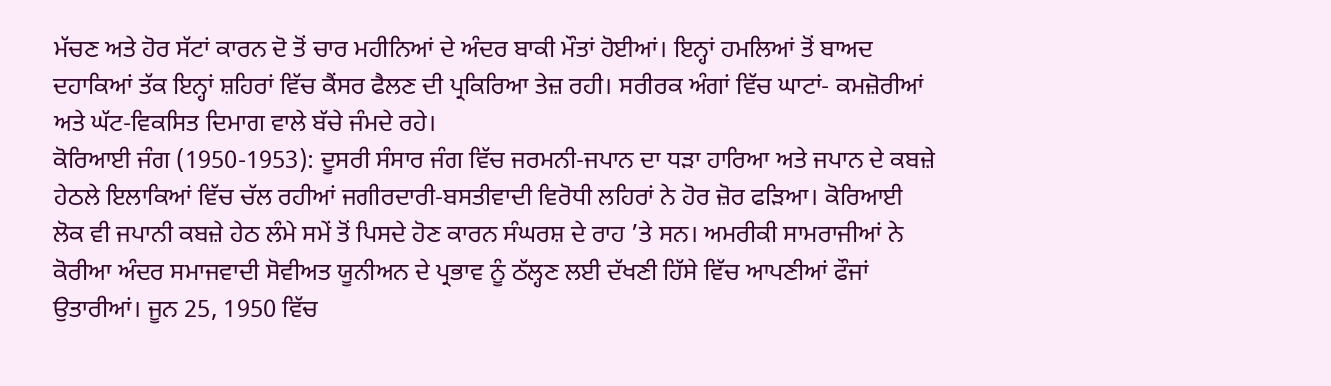ਮੱਚਣ ਅਤੇ ਹੋਰ ਸੱਟਾਂ ਕਾਰਨ ਦੋ ਤੋਂ ਚਾਰ ਮਹੀਨਿਆਂ ਦੇ ਅੰਦਰ ਬਾਕੀ ਮੌਤਾਂ ਹੋਈਆਂ। ਇਨ੍ਹਾਂ ਹਮਲਿਆਂ ਤੋਂ ਬਾਅਦ ਦਹਾਕਿਆਂ ਤੱਕ ਇਨ੍ਹਾਂ ਸ਼ਹਿਰਾਂ ਵਿੱਚ ਕੈਂਸਰ ਫੈਲਣ ਦੀ ਪ੍ਰਕਿਰਿਆ ਤੇਜ਼ ਰਹੀ। ਸਰੀਰਕ ਅੰਗਾਂ ਵਿੱਚ ਘਾਟਾਂ- ਕਮਜ਼ੋਰੀਆਂ ਅਤੇ ਘੱਟ-ਵਿਕਸਿਤ ਦਿਮਾਗ ਵਾਲੇ ਬੱਚੇ ਜੰਮਦੇ ਰਹੇ।
ਕੋਰਿਆਈ ਜੰਗ (1950-1953): ਦੂਸਰੀ ਸੰਸਾਰ ਜੰਗ ਵਿੱਚ ਜਰਮਨੀ-ਜਪਾਨ ਦਾ ਧੜਾ ਹਾਰਿਆ ਅਤੇ ਜਪਾਨ ਦੇ ਕਬਜ਼ੇ ਹੇਠਲੇ ਇਲਾਕਿਆਂ ਵਿੱਚ ਚੱਲ ਰਹੀਆਂ ਜਗੀਰਦਾਰੀ-ਬਸਤੀਵਾਦੀ ਵਿਰੋਧੀ ਲਹਿਰਾਂ ਨੇ ਹੋਰ ਜ਼ੋਰ ਫੜਿਆ। ਕੋਰਿਆਈ ਲੋਕ ਵੀ ਜਪਾਨੀ ਕਬਜ਼ੇ ਹੇਠ ਲੰਮੇ ਸਮੇਂ ਤੋਂ ਪਿਸਦੇ ਹੋਣ ਕਾਰਨ ਸੰਘਰਸ਼ ਦੇ ਰਾਹ ’ਤੇ ਸਨ। ਅਮਰੀਕੀ ਸਾਮਰਾਜੀਆਂ ਨੇ ਕੋਰੀਆ ਅੰਦਰ ਸਮਾਜਵਾਦੀ ਸੋਵੀਅਤ ਯੂਨੀਅਨ ਦੇ ਪ੍ਰਭਾਵ ਨੂੰ ਠੱਲ੍ਹਣ ਲਈ ਦੱਖਣੀ ਹਿੱਸੇ ਵਿੱਚ ਆਪਣੀਆਂ ਫੌਜਾਂ ਉਤਾਰੀਆਂ। ਜੂਨ 25, 1950 ਵਿੱਚ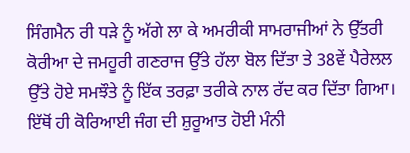ਸਿੰਗਮੈਨ ਰੀ ਧੜੇ ਨੂੰ ਅੱਗੇ ਲਾ ਕੇ ਅਮਰੀਕੀ ਸਾਮਰਾਜੀਆਂ ਨੇ ਉੱਤਰੀ ਕੋਰੀਆ ਦੇ ਜਮਹੂਰੀ ਗਣਰਾਜ ਉੱਤੇ ਹੱਲਾ ਬੋਲ ਦਿੱਤਾ ਤੇ 38ਵੇਂ ਪੈਰੇਲਲ ਉੱਤੇ ਹੋਏ ਸਮਝੌਤੇ ਨੂੰ ਇੱਕ ਤਰਫ਼ਾ ਤਰੀਕੇ ਨਾਲ ਰੱਦ ਕਰ ਦਿੱਤਾ ਗਿਆ। ਇੱਥੋਂ ਹੀ ਕੋਰਿਆਈ ਜੰਗ ਦੀ ਸ਼ੁਰੂਆਤ ਹੋਈ ਮੰਨੀ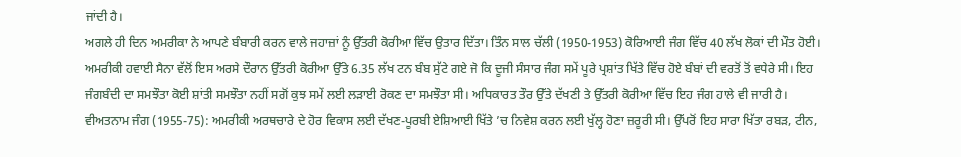ਜਾਂਦੀ ਹੈ।
ਅਗਲੇ ਹੀ ਦਿਨ ਅਮਰੀਕਾ ਨੇ ਆਪਣੇ ਬੰਬਾਰੀ ਕਰਨ ਵਾਲੇ ਜਹਾਜ਼ਾਂ ਨੂੰ ਉੱਤਰੀ ਕੋਰੀਆ ਵਿੱਚ ਉਤਾਰ ਦਿੱਤਾ। ਤਿੰਨ ਸਾਲ ਚੱਲੀ (1950-1953) ਕੋਰਿਆਈ ਜੰਗ ਵਿੱਚ 40 ਲੱਖ ਲੋਕਾਂ ਦੀ ਮੌਤ ਹੋਈ। ਅਮਰੀਕੀ ਹਵਾਈ ਸੈਨਾ ਵੱਲੋਂ ਇਸ ਅਰਸੇ ਦੌਰਾਨ ਉੱਤਰੀ ਕੋਰੀਆ ਉੱਤੇ 6.35 ਲੱਖ ਟਨ ਬੰਬ ਸੁੱਟੇ ਗਏ ਜੋ ਕਿ ਦੂਜੀ ਸੰਸਾਰ ਜੰਗ ਸਮੇਂ ਪੂਰੇ ਪ੍ਰਸ਼ਾਂਤ ਖਿੱਤੇ ਵਿੱਚ ਹੋਏ ਬੰਬਾਂ ਦੀ ਵਰਤੋਂ ਤੋਂ ਵਧੇਰੇ ਸੀ। ਇਹ ਜੰਗਬੰਦੀ ਦਾ ਸਮਝੌਤਾ ਕੋਈ ਸ਼ਾਂਤੀ ਸਮਝੌਤਾ ਨਹੀਂ ਸਗੋਂ ਕੁਝ ਸਮੇਂ ਲਈ ਲੜਾਈ ਰੋਕਣ ਦਾ ਸਮਝੌਤਾ ਸੀ। ਅਧਿਕਾਰਤ ਤੌਰ ਉੱਤੇ ਦੱਖਣੀ ਤੇ ਉੱਤਰੀ ਕੋਰੀਆ ਵਿੱਚ ਇਹ ਜੰਗ ਹਾਲੇ ਵੀ ਜਾਰੀ ਹੈ।
ਵੀਅਤਨਾਮ ਜੰਗ (1955-75): ਅਮਰੀਕੀ ਅਰਥਚਾਰੇ ਦੇ ਹੋਰ ਵਿਕਾਸ ਲਈ ਦੱਖਣ-ਪੂਰਬੀ ਏਸ਼ਿਆਈ ਖਿੱਤੇ ’ਚ ਨਿਵੇਸ਼ ਕਰਨ ਲਈ ਖੁੱਲ੍ਹ ਹੋਣਾ ਜ਼ਰੂਰੀ ਸੀ। ਉੱਪਰੋਂ ਇਹ ਸਾਰਾ ਖਿੱਤਾ ਰਬੜ, ਟੀਨ,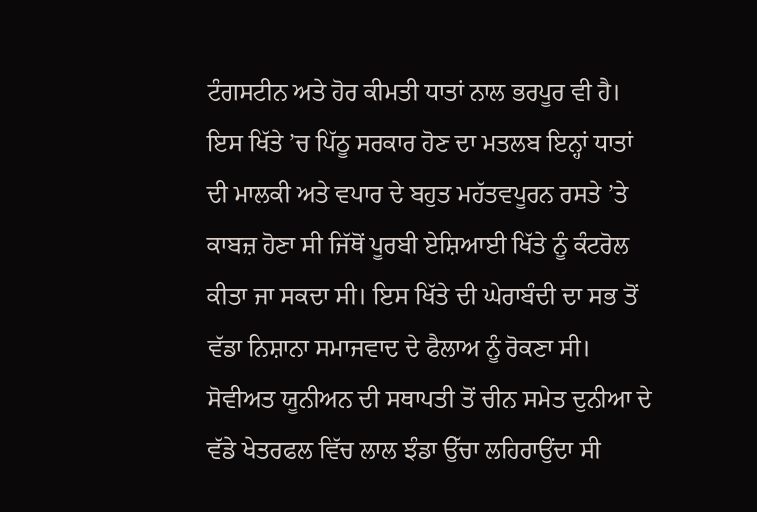ਟੰਗਸਟੀਨ ਅਤੇ ਹੋਰ ਕੀਮਤੀ ਧਾਤਾਂ ਨਾਲ ਭਰਪੂਰ ਵੀ ਹੈ। ਇਸ ਖਿੱਤੇ ’ਚ ਪਿੱਠੂ ਸਰਕਾਰ ਹੋਣ ਦਾ ਮਤਲਬ ਇਨ੍ਹਾਂ ਧਾਤਾਂ ਦੀ ਮਾਲਕੀ ਅਤੇ ਵਪਾਰ ਦੇ ਬਹੁਤ ਮਹੱਤਵਪੂਰਨ ਰਸਤੇ ’ਤੇ ਕਾਬਜ਼ ਹੋਣਾ ਸੀ ਜਿੱਥੋਂ ਪੂਰਬੀ ਏਸ਼ਿਆਈ ਖਿੱਤੇ ਨੂੰ ਕੰਟਰੋਲ ਕੀਤਾ ਜਾ ਸਕਦਾ ਸੀ। ਇਸ ਖਿੱਤੇ ਦੀ ਘੇਰਾਬੰਦੀ ਦਾ ਸਭ ਤੋਂ ਵੱਡਾ ਨਿਸ਼ਾਨਾ ਸਮਾਜਵਾਦ ਦੇ ਫੈਲਾਅ ਨੂੰ ਰੋਕਣਾ ਸੀ। ਸੋਵੀਅਤ ਯੂਨੀਅਨ ਦੀ ਸਥਾਪਤੀ ਤੋਂ ਚੀਨ ਸਮੇਤ ਦੁਨੀਆ ਦੇ ਵੱਡੇ ਖੇਤਰਫਲ ਵਿੱਚ ਲਾਲ ਝੰਡਾ ਉੱਚਾ ਲਹਿਰਾਉਂਦਾ ਸੀ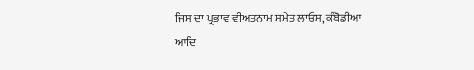ਜਿਸ ਦਾ ਪ੍ਰਭਾਵ ਵੀਅਤਨਾਮ ਸਮੇਤ ਲਾਓਸ, ਕੰਬੋਡੀਆ ਆਦਿ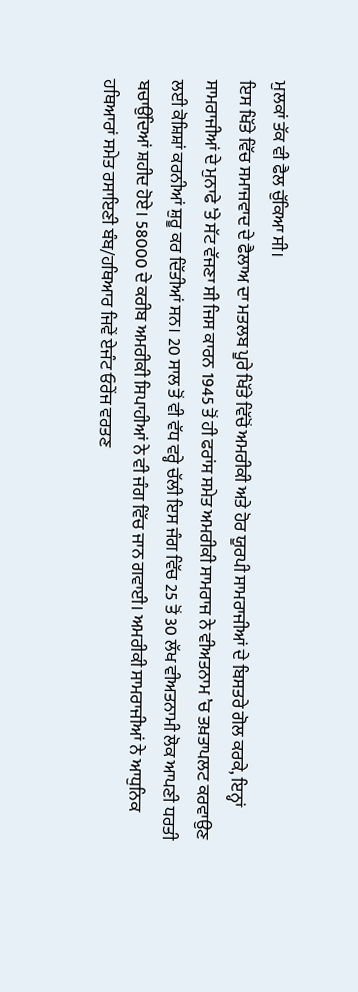ਮੁਲਕਾਂ ਤੱਕ ਵੀ ਫੈਲ ਚੁੱਕਿਆ ਸੀ।
ਇਸ ਖਿੱਤੇ ਵਿੱਚ ਸਮਾਜਵਾਦ ਦੇ ਫੈਲਾਅ ਦਾ ਮਤਲਬ ਪੂਰੇ ਖਿੱਤੇ ਵਿੱਚੋਂ ਅਮਰੀਕੀ ਅਤੇ ਹੋਰ ਯੂਰਪੀ ਸਾਮਰਾਜੀਆਂ ਦੇ ਬਿਸਤਰੇ ਗੋਲ ਕਰਕੇ, ਇਨ੍ਹਾਂ ਸਾਮਰਾਜੀਆਂ ਦੇ ਮੁਨਾਫੇ ’ਤੇ ਸੱਟ ਵੱਜਣਾ ਸੀ ਜਿਸ ਕਾਰਨ 1945 ਤੋਂ ਹੀ ਫਰਾਂਸ ਸਮੇਤ ਅਮਰੀਕੀ ਸਾਮਰਾਜ ਨੇ ਵੀਅਤਨਾਮ ’ਚ ਤਖ਼ਤਾਪਲਟ ਕਰਵਾਉਣ ਲਈ ਕੋਸ਼ਿਸ਼ਾਂ ਕਰਨੀਆਂ ਸ਼ੁਰੂ ਕਰ ਦਿੱਤੀਆਂ ਸਨ। 20 ਸਾਲ ਤੋਂ ਵੀ ਵੱਧ ਵਰ੍ਹੇ ਚੱਲੀ ਇਸ ਜੰਗ ਵਿੱਚ 25 ਤੋਂ 30 ਲੱਖ ਵੀਅਤਨਾਮੀ ਲੋਕ ਆਪਣੀ ਧਰਤੀ ਬਚਾਉਂਦਿਆਂ ਸ਼ਹੀਦ ਹੋਏ। 58000 ਦੇ ਕਰੀਬ ਅਮਰੀਕੀ ਸਿਪਾਹੀਆਂ ਨੇ ਵੀ ਜੰਗ ਵਿੱਚ ਜਾਨ ਗਵਾਈ। ਅਮਰੀਕੀ ਸਾਮਰਾਜੀਆਂ ਨੇ ਆਧੁਨਿਕ ਹਥਿਆਰਾਂ ਸਮੇਤ ਰਸਾਇਣੀ ਬੰਬ/ਹਥਿਆਰ ਜਿਵੇਂ ਏਜੰਟ ਓਰੇਂਜ ਵਰਤਣ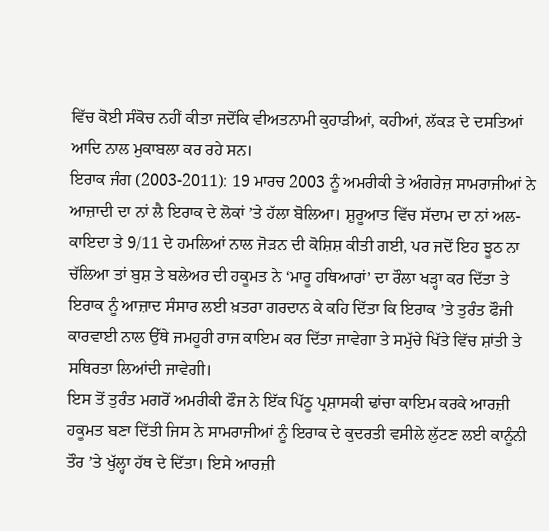ਵਿੱਚ ਕੋਈ ਸੰਕੋਚ ਨਹੀਂ ਕੀਤਾ ਜਦੋਂਕਿ ਵੀਅਤਨਾਮੀ ਕੁਹਾੜੀਆਂ, ਕਹੀਆਂ, ਲੱਕੜ ਦੇ ਦਸਤਿਆਂ ਆਦਿ ਨਾਲ ਮੁਕਾਬਲਾ ਕਰ ਰਹੇ ਸਨ।
ਇਰਾਕ ਜੰਗ (2003-2011): 19 ਮਾਰਚ 2003 ਨੂੰ ਅਮਰੀਕੀ ਤੇ ਅੰਗਰੇਜ਼ ਸਾਮਰਾਜੀਆਂ ਨੇ ਆਜ਼ਾਦੀ ਦਾ ਨਾਂ ਲੈ ਇਰਾਕ ਦੇ ਲੋਕਾਂ ’ਤੇ ਹੱਲਾ ਬੋਲਿਆ। ਸ਼ੁਰੂਆਤ ਵਿੱਚ ਸੱਦਾਮ ਦਾ ਨਾਂ ਅਲ-ਕਾਇਦਾ ਤੇ 9/11 ਦੇ ਹਮਲਿਆਂ ਨਾਲ ਜੋੜਨ ਦੀ ਕੋਸ਼ਿਸ਼ ਕੀਤੀ ਗਈ, ਪਰ ਜਦੋਂ ਇਹ ਝੂਠ ਨਾ ਚੱਲਿਆ ਤਾਂ ਬੁਸ਼ ਤੇ ਬਲੇਅਰ ਦੀ ਹਕੂਮਤ ਨੇ ‘ਮਾਰੂ ਹਥਿਆਰਾਂ’ ਦਾ ਰੌਲਾ ਖੜ੍ਹਾ ਕਰ ਦਿੱਤਾ ਤੇ ਇਰਾਕ ਨੂੰ ਆਜ਼ਾਦ ਸੰਸਾਰ ਲਈ ਖ਼ਤਰਾ ਗਰਦਾਨ ਕੇ ਕਹਿ ਦਿੱਤਾ ਕਿ ਇਰਾਕ ’ਤੇ ਤੁਰੰਤ ਫੌਜੀ ਕਾਰਵਾਈ ਨਾਲ ਉੱਥੇ ਜਮਹੂਰੀ ਰਾਜ ਕਾਇਮ ਕਰ ਦਿੱਤਾ ਜਾਵੇਗਾ ਤੇ ਸਮੁੱਚੇ ਖਿੱਤੇ ਵਿੱਚ ਸ਼ਾਂਤੀ ਤੇ ਸਥਿਰਤਾ ਲਿਆਂਦੀ ਜਾਵੇਗੀ।
ਇਸ ਤੋਂ ਤੁਰੰਤ ਮਗਰੋਂ ਅਮਰੀਕੀ ਫੌਜ ਨੇ ਇੱਕ ਪਿੱਠੂ ਪ੍ਰਸ਼ਾਸਕੀ ਢਾਂਚਾ ਕਾਇਮ ਕਰਕੇ ਆਰਜ਼ੀ ਹਕੂਮਤ ਬਣਾ ਦਿੱਤੀ ਜਿਸ ਨੇ ਸਾਮਰਾਜੀਆਂ ਨੂੰ ਇਰਾਕ ਦੇ ਕੁਦਰਤੀ ਵਸੀਲੇ ਲੁੱਟਣ ਲਈ ਕਾਨੂੰਨੀ ਤੌਰ ’ਤੇ ਖੁੱਲ੍ਹਾ ਹੱਥ ਦੇ ਦਿੱਤਾ। ਇਸੇ ਆਰਜ਼ੀ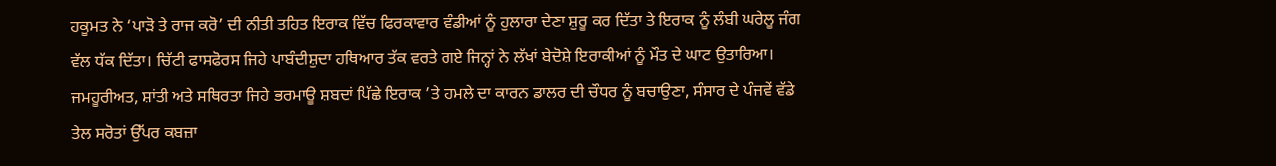ਹਕੂਮਤ ਨੇ ‘ਪਾੜੋ ਤੇ ਰਾਜ ਕਰੋ’ ਦੀ ਨੀਤੀ ਤਹਿਤ ਇਰਾਕ ਵਿੱਚ ਫਿਰਕਾਵਾਰ ਵੰਡੀਆਂ ਨੂੰ ਹੁਲਾਰਾ ਦੇਣਾ ਸ਼ੁਰੂ ਕਰ ਦਿੱਤਾ ਤੇ ਇਰਾਕ ਨੂੰ ਲੰਬੀ ਘਰੇਲੂ ਜੰਗ ਵੱਲ ਧੱਕ ਦਿੱਤਾ। ਚਿੱਟੀ ਫਾਸਫੋਰਸ ਜਿਹੇ ਪਾਬੰਦੀਸ਼ੁਦਾ ਹਥਿਆਰ ਤੱਕ ਵਰਤੇ ਗਏ ਜਿਨ੍ਹਾਂ ਨੇ ਲੱਖਾਂ ਬੇਦੋਸ਼ੇ ਇਰਾਕੀਆਂ ਨੂੰ ਮੌਤ ਦੇ ਘਾਟ ਉਤਾਰਿਆ। ਜਮਹੂਰੀਅਤ, ਸ਼ਾਂਤੀ ਅਤੇ ਸਥਿਰਤਾ ਜਿਹੇ ਭਰਮਾਊ ਸ਼ਬਦਾਂ ਪਿੱਛੇ ਇਰਾਕ ’ਤੇ ਹਮਲੇ ਦਾ ਕਾਰਨ ਡਾਲਰ ਦੀ ਚੌਧਰ ਨੂੰ ਬਚਾਉਣਾ, ਸੰਸਾਰ ਦੇ ਪੰਜਵੇਂ ਵੱਡੇ ਤੇਲ ਸਰੋਤਾਂ ਉੱਪਰ ਕਬਜ਼ਾ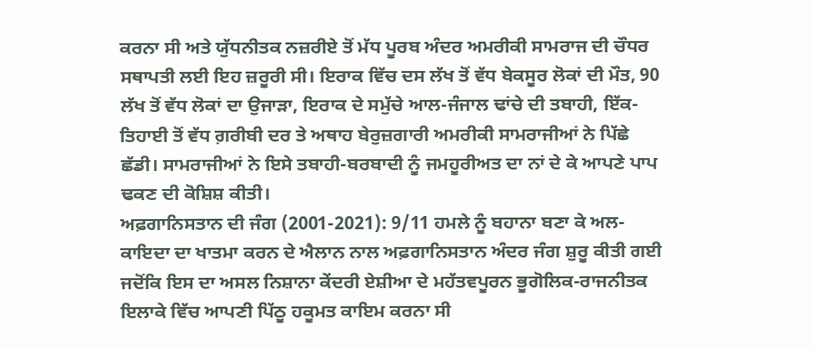ਕਰਨਾ ਸੀ ਅਤੇ ਯੁੱਧਨੀਤਕ ਨਜ਼ਰੀਏ ਤੋਂ ਮੱਧ ਪੂਰਬ ਅੰਦਰ ਅਮਰੀਕੀ ਸਾਮਰਾਜ ਦੀ ਚੌਧਰ ਸਥਾਪਤੀ ਲਈ ਇਹ ਜ਼ਰੂਰੀ ਸੀ। ਇਰਾਕ ਵਿੱਚ ਦਸ ਲੱਖ ਤੋਂ ਵੱਧ ਬੇਕਸੂਰ ਲੋਕਾਂ ਦੀ ਮੌਤ, 90 ਲੱਖ ਤੋਂ ਵੱਧ ਲੋਕਾਂ ਦਾ ਉਜਾੜਾ, ਇਰਾਕ ਦੇ ਸਮੁੱਚੇ ਆਲ-ਜੰਜਾਲ ਢਾਂਚੇ ਦੀ ਤਬਾਹੀ, ਇੱਕ-ਤਿਹਾਈ ਤੋਂ ਵੱਧ ਗ਼ਰੀਬੀ ਦਰ ਤੇ ਅਥਾਹ ਬੇਰੁਜ਼ਗਾਰੀ ਅਮਰੀਕੀ ਸਾਮਰਾਜੀਆਂ ਨੇ ਪਿੱਛੇ ਛੱਡੀ। ਸਾਮਰਾਜੀਆਂ ਨੇ ਇਸੇ ਤਬਾਹੀ-ਬਰਬਾਦੀ ਨੂੰ ਜਮਹੂਰੀਅਤ ਦਾ ਨਾਂ ਦੇ ਕੇ ਆਪਣੇ ਪਾਪ ਢਕਣ ਦੀ ਕੋਸ਼ਿਸ਼ ਕੀਤੀ।
ਅਫ਼ਗਾਨਿਸਤਾਨ ਦੀ ਜੰਗ (2001-2021): 9/11 ਹਮਲੇ ਨੂੰ ਬਹਾਨਾ ਬਣਾ ਕੇ ਅਲ-ਕਾਇਦਾ ਦਾ ਖਾਤਮਾ ਕਰਨ ਦੇ ਐਲਾਨ ਨਾਲ ਅਫ਼ਗਾਨਿਸਤਾਨ ਅੰਦਰ ਜੰਗ ਸ਼ੁਰੂ ਕੀਤੀ ਗਈ ਜਦੋਂਕਿ ਇਸ ਦਾ ਅਸਲ ਨਿਸ਼ਾਨਾ ਕੇਂਦਰੀ ਏਸ਼ੀਆ ਦੇ ਮਹੱਤਵਪੂਰਨ ਭੂਗੋਲਿਕ-ਰਾਜਨੀਤਕ ਇਲਾਕੇ ਵਿੱਚ ਆਪਣੀ ਪਿੱਠੂ ਹਕੂਮਤ ਕਾਇਮ ਕਰਨਾ ਸੀ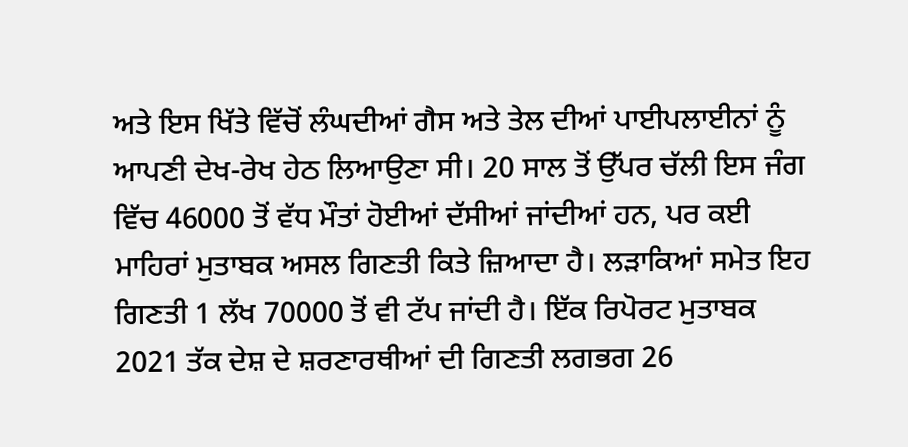ਅਤੇ ਇਸ ਖਿੱਤੇ ਵਿੱਚੋਂ ਲੰਘਦੀਆਂ ਗੈਸ ਅਤੇ ਤੇਲ ਦੀਆਂ ਪਾਈਪਲਾਈਨਾਂ ਨੂੰ ਆਪਣੀ ਦੇਖ-ਰੇਖ ਹੇਠ ਲਿਆਉਣਾ ਸੀ। 20 ਸਾਲ ਤੋਂ ਉੱਪਰ ਚੱਲੀ ਇਸ ਜੰਗ ਵਿੱਚ 46000 ਤੋਂ ਵੱਧ ਮੌਤਾਂ ਹੋਈਆਂ ਦੱਸੀਆਂ ਜਾਂਦੀਆਂ ਹਨ, ਪਰ ਕਈ ਮਾਹਿਰਾਂ ਮੁਤਾਬਕ ਅਸਲ ਗਿਣਤੀ ਕਿਤੇ ਜ਼ਿਆਦਾ ਹੈ। ਲੜਾਕਿਆਂ ਸਮੇਤ ਇਹ ਗਿਣਤੀ 1 ਲੱਖ 70000 ਤੋਂ ਵੀ ਟੱਪ ਜਾਂਦੀ ਹੈ। ਇੱਕ ਰਿਪੋਰਟ ਮੁਤਾਬਕ 2021 ਤੱਕ ਦੇਸ਼ ਦੇ ਸ਼ਰਣਾਰਥੀਆਂ ਦੀ ਗਿਣਤੀ ਲਗਭਗ 26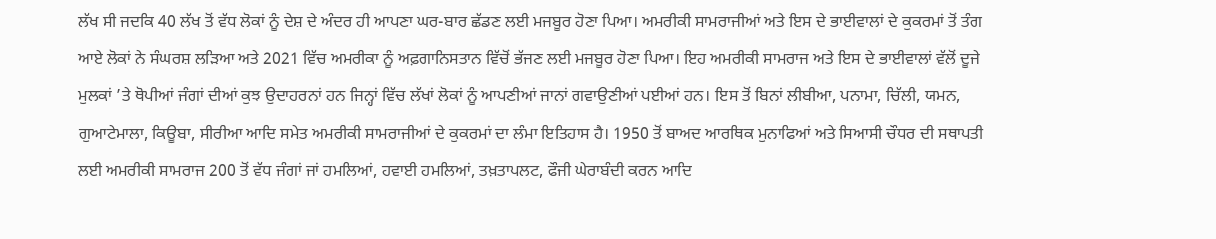ਲੱਖ ਸੀ ਜਦਕਿ 40 ਲੱਖ ਤੋਂ ਵੱਧ ਲੋਕਾਂ ਨੂੰ ਦੇਸ਼ ਦੇ ਅੰਦਰ ਹੀ ਆਪਣਾ ਘਰ-ਬਾਰ ਛੱਡਣ ਲਈ ਮਜਬੂਰ ਹੋਣਾ ਪਿਆ। ਅਮਰੀਕੀ ਸਾਮਰਾਜੀਆਂ ਅਤੇ ਇਸ ਦੇ ਭਾਈਵਾਲਾਂ ਦੇ ਕੁਕਰਮਾਂ ਤੋਂ ਤੰਗ ਆਏ ਲੋਕਾਂ ਨੇ ਸੰਘਰਸ਼ ਲੜਿਆ ਅਤੇ 2021 ਵਿੱਚ ਅਮਰੀਕਾ ਨੂੰ ਅਫ਼ਗਾਨਿਸਤਾਨ ਵਿੱਚੋਂ ਭੱਜਣ ਲਈ ਮਜਬੂਰ ਹੋਣਾ ਪਿਆ। ਇਹ ਅਮਰੀਕੀ ਸਾਮਰਾਜ ਅਤੇ ਇਸ ਦੇ ਭਾਈਵਾਲਾਂ ਵੱਲੋਂ ਦੂਜੇ ਮੁਲਕਾਂ ’ਤੇ ਥੋਪੀਆਂ ਜੰਗਾਂ ਦੀਆਂ ਕੁਝ ਉਦਾਹਰਨਾਂ ਹਨ ਜਿਨ੍ਹਾਂ ਵਿੱਚ ਲੱਖਾਂ ਲੋਕਾਂ ਨੂੰ ਆਪਣੀਆਂ ਜਾਨਾਂ ਗਵਾਉਣੀਆਂ ਪਈਆਂ ਹਨ। ਇਸ ਤੋਂ ਬਿਨਾਂ ਲੀਬੀਆ, ਪਨਾਮਾ, ਚਿੱਲੀ, ਯਮਨ, ਗੁਆਟੇਮਾਲਾ, ਕਿਊਬਾ, ਸੀਰੀਆ ਆਦਿ ਸਮੇਤ ਅਮਰੀਕੀ ਸਾਮਰਾਜੀਆਂ ਦੇ ਕੁਕਰਮਾਂ ਦਾ ਲੰਮਾ ਇਤਿਹਾਸ ਹੈ। 1950 ਤੋਂ ਬਾਅਦ ਆਰਥਿਕ ਮੁਨਾਫਿਆਂ ਅਤੇ ਸਿਆਸੀ ਚੌਧਰ ਦੀ ਸਥਾਪਤੀ ਲਈ ਅਮਰੀਕੀ ਸਾਮਰਾਜ 200 ਤੋਂ ਵੱਧ ਜੰਗਾਂ ਜਾਂ ਹਮਲਿਆਂ, ਹਵਾਈ ਹਮਲਿਆਂ, ਤਖ਼ਤਾਪਲਟ, ਫੌਜੀ ਘੇਰਾਬੰਦੀ ਕਰਨ ਆਦਿ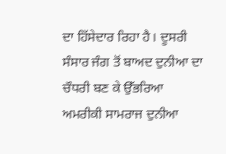ਦਾ ਹਿੱਸੇਦਾਰ ਰਿਹਾ ਹੈ। ਦੂਸਰੀ ਸੰਸਾਰ ਜੰਗ ਤੋਂ ਬਾਅਦ ਦੁਨੀਆ ਦਾ ਚੌਧਰੀ ਬਣ ਕੇ ਉੱਭਰਿਆ ਅਮਰੀਕੀ ਸਾਮਰਾਜ ਦੁਨੀਆ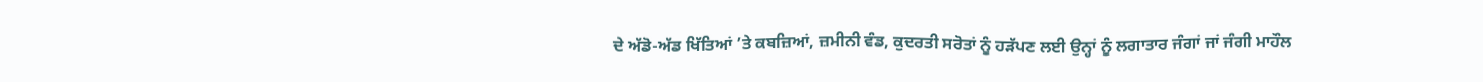ਦੇ ਅੱਡੋ-ਅੱਡ ਖਿੱਤਿਆਂ ’ਤੇ ਕਬਜ਼ਿਆਂ, ਜ਼ਮੀਨੀ ਵੰਡ, ਕੁਦਰਤੀ ਸਰੋਤਾਂ ਨੂੰ ਹੜੱਪਣ ਲਈ ਉਨ੍ਹਾਂ ਨੂੰ ਲਗਾਤਾਰ ਜੰਗਾਂ ਜਾਂ ਜੰਗੀ ਮਾਹੌਲ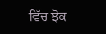ਵਿੱਚ ਝੋਕ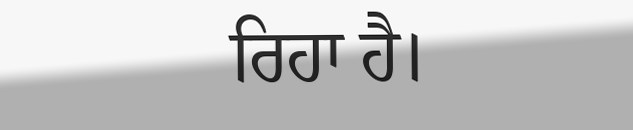ਰਿਹਾ ਹੈ।